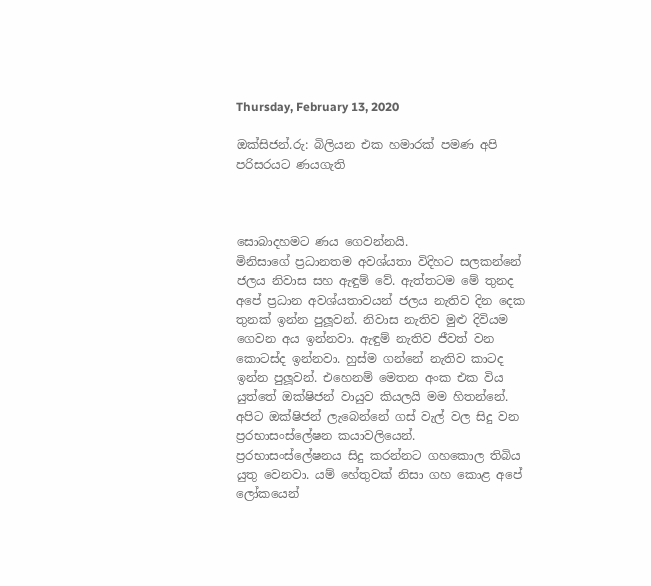Thursday, February 13, 2020

ඔක්සිජන්.රු: බිලියන එක හමාරක් පමණ අපි පරිසරයට ණයගැති



සොබාදහමට ණය ගෙවන්නයි.
මිනිසාගේ ප්‍රධානතම අවශ්යතා විදිහට සලකන්නේ ජලය නිවාස සහ ඇඳුම් වේ. ඇත්තටම මේ තුනද අපේ ප්‍රධාන අවශ්යතාවයන් ජලය නැතිව දින දෙක තුනක් ඉන්න පුලූවන්. නිවාස නැතිව මුළු දිවියම ගෙවන අය ඉන්නවා. ඇඳුම් නැතිව ජීවත් වන කොටස්ද ඉන්නවා. හුස්ම ගන්නේ නැතිව කාටද ඉන්න පුලූවන්. එහෙනම් මෙතන අංක එක විය යුත්තේ ඔක්ෂිජන් වායුව කියලයි මම හිතන්නේ.
අපිට ඔක්ෂිජන් ලැබෙන්නේ ගස් වැල් වල සිදු වන ප්‍රරභාසංස්ලේෂන කයාවලියෙන්. ප්‍රරභාසංස්ලේෂනය සිදු කරන්නට ගහකොල තිබිය යුතු වෙනවා. යම් හේතුවක් නිසා ගහ කොළ අපේ ලෝකයෙන්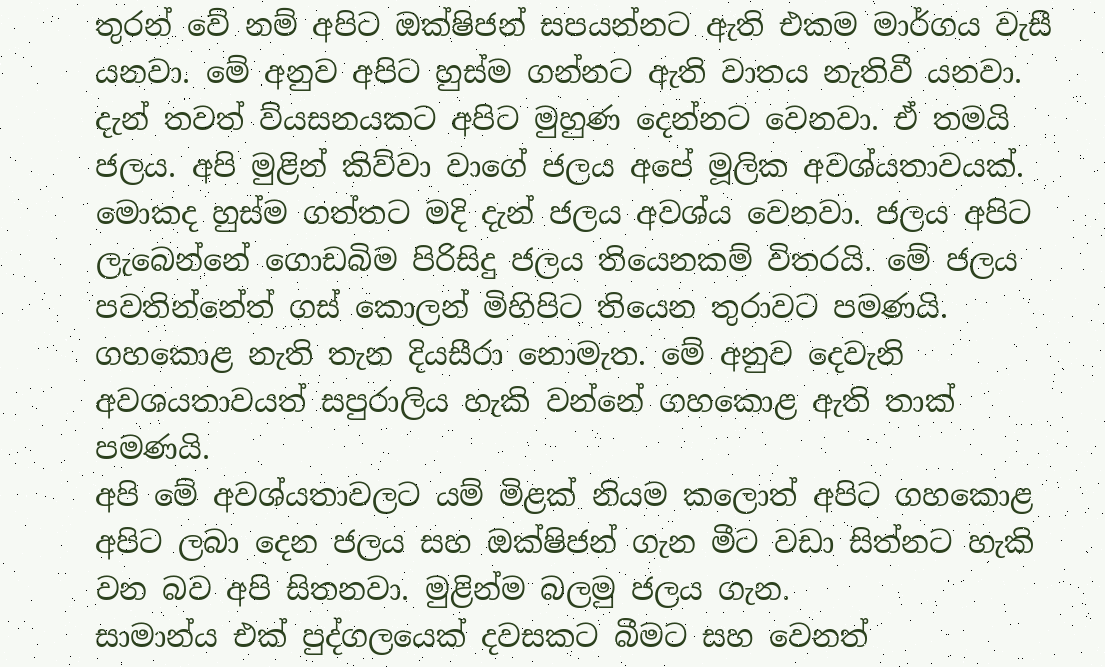තුරන් වේ නම් අපිට ඔක්ෂිජන් සපයන්නට ඇති එකම මාර්ගය වැසී යනවා. මේ අනුව අපිට හුස්ම ගන්නට ඇති වාතය නැතිවී යනවා. දැන් තවත් ව්යසනයකට අපිට මුහුණ දෙන්නට වෙනවා. ඒ තමයි ජලය. අපි මුළින් කිව්වා වාගේ ජලය අපේ මූලික අවශ්යතාවයක්. මොකද හුස්ම ගත්තට මදි දැන් ජලය අවශ්ය වෙනවා. ජලය අපිට ලැබෙන්නේ ගොඩබිම පිරිසිදු ජලය තියෙනකම් විතරයි. මේ ජලය පවතින්නේත් ගස් කොලන් මිහිපිට තියෙන තුරාවට පමණයි. ගහකොළ නැති තැන දියසීරා නොමැත. මේ අනුව දෙවැනි අවශයතාවයත් සපුරාලිය හැකි වන්නේ ගහකොළ ඇති තාක් පමණයි.
අපි මේ අවශ්යතාවලට යම් මිළක් නියම කලොත් අපිට ගහකොළ අපිට ලබා දෙන ජලය සහ ඔක්ෂිජන් ගැන මීට වඩා සිත්නට හැකි වන බව අපි සිතනවා. මුළින්ම බලමු ජලය ගැන.
සාමාන්ය එක් පුද්ගලයෙක් දවසකට බීමට සහ වෙනත්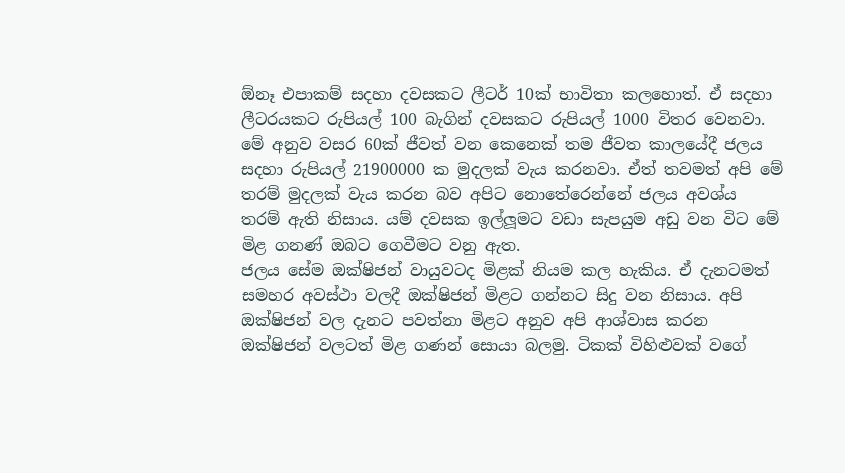ඕනෑ එපාකම් සදහා දවසකට ලීටර් 10ක් භාවිතා කලහොත්. ඒ සදහා ලීටරයකට රුපියල් 100 බැගින් දවසකට රුපියල් 1000 විතර වෙනවා. මේ අනුව වසර 60ක් ජීවත් වන කෙනෙක් තම ජීවත කාලයේදී ජලය සදහා රුපියල් 21900000 ක මුදලක් වැය කරනවා. ඒත් තවමත් අපි මේ තරම් මුදලක් වැය කරන බව අපිට නොතේරෙන්නේ ජලය අවශ්ය තරම් ඇති නිසාය. යම් දවසක ඉල්ලූමට වඩා සැපයුම අඩු වන විට මේ මිළ ගනණ් ඔබට ගෙවීමට වනු ඇත.
ජලය සේම ඔක්ෂිජන් වායුවටද මිළක් නියම කල හැකිය. ඒ දැනටමත් සමහර අවස්ථා වලදී ඔක්ෂිජන් මිළට ගන්නට සිදු වන නිසාය. අපි ඔක්ෂිජන් වල දැනට පවත්නා මිළට අනුව අපි ආශ්වාස කරන ඔක්ෂිජන් වලටත් මිළ ගණන් සොයා බලමු. ටිකක් විහිළුවක් වගේ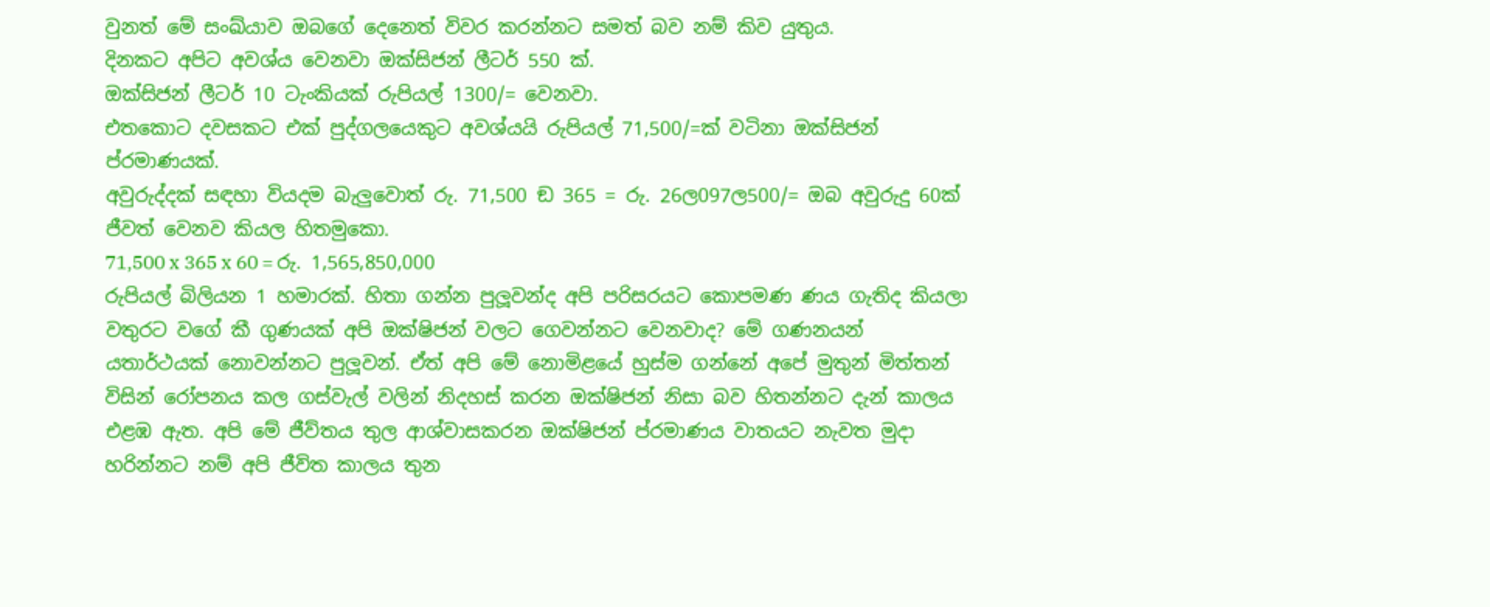වුනත් මේ සංඛ්යාව ඔබගේ දෙනෙත් විවර කරන්නට සමත් බව නම් කිව යුතුය.
දිනකට අපිට අවශ්ය වෙනවා ඔක්සිජන් ලීටර් 550 ක්.
ඔක්සිජන් ලීටර් 10 ටැංකියක් රුපියල් 1300/= වෙනවා.
එතකොට දවසකට එක් පුද්ගලයෙකුට අවශ්යයි රුපියල් 71,500/=ක් වටිනා ඔක්සිජන් ප්රමාණයක්.
අවුරුද්දක් සඳහා වියදම බැලුවොත් රු. 71,500 ඞ 365 = රු. 26ල097ල500/= ඔබ අවුරුදු 60ක් ජීවත් වෙනව කියල හිතමුකො.
71,500 x 365 x 60 = රු. 1,565,850,000
රුපියල් බිලියන 1 හමාරක්. හිතා ගන්න පුලූවන්ද අපි පරිසරයට කොපමණ ණය ගැතිද කියලා වතුරට වගේ කී ගුණයක් අපි ඔක්ෂිජන් වලට ගෙවන්නට වෙනවාද? මේ ගණනයන් යතාර්ථයක් නොවන්නට පුලූවන්. ඒත් අපි මේ නොමිළයේ හුස්ම ගන්නේ අපේ මුතුන් මිත්තන් විසින් රෝපනය කල ගස්වැල් වලින් නිදහස් කරන ඔක්ෂිජන් නිසා බව හිතන්නට දැන් කාලය එළඹ ඇත. අපි මේ ජීව්තය තුල ආශ්වාසකරන ඔක්ෂිජන් ප්රමාණය වාතයට නැවත මුදා හරින්නට නම් අපි ජීවිත කාලය තුන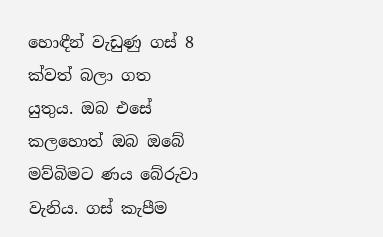හොඳීන් වැඩුණු ගස් 8 ක්වත් බලා ගත යුතුය. ඔබ එසේ කලහොත් ඔබ ඔබේ මව්බිමට ණය බේරුවා වැනිය. ගස් කැපීම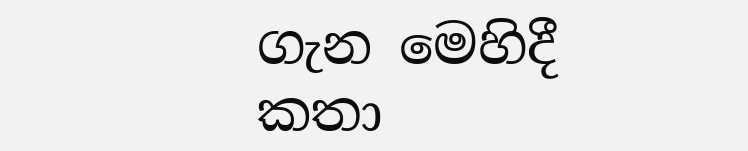ගැන මෙහිදී කතා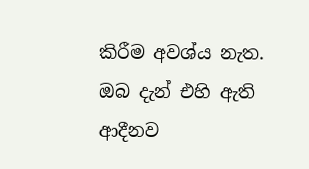කිරීම අවශ්ය නැත. ඔබ දැන් එහි ඇති ආදීනව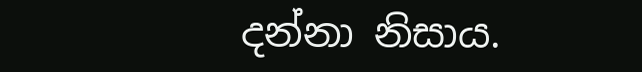දන්නා නිසාය.